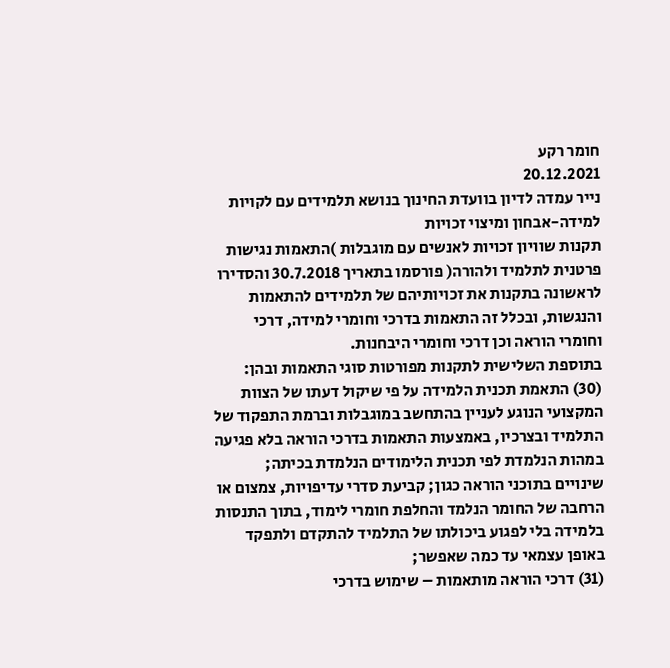חומר רקע
20.12.2021
נייר עמדה לדיון בוועדת החינוך בנושא תלמידים עם לקויות למידה-אבחון ומיצוי זכויות
תקנות שוויון זכויות לאנשים עם מוגבלות )התאמות נגישות פרטנית לתלמיד ולהורה( פורסמו בתאריך 30.7.2018 והסדירו לראשונה בתקנות את זכויותיהם של תלמידים להתאמות והנגשות, ובכלל זה התאמות בדרכי וחומרי למידה, דרכי וחומרי הוראה וכן דרכי וחומרי היבחנות.
בתוספת השלישית לתקנות מפורטות סוגי התאמות ובהן:
(30) התאמת תכנית הלמידה על פי שיקול דעתו של הצוות המקצועי הנוגע לעניין בהתחשב במוגבלות וברמת התפקוד של התלמיד ובצרכיו, באמצעות התאמות בדרכי הוראה בלא פגיעה במהות הנלמדת לפי תכנית הלימודים הנלמדת בכיתה; שינויים בתוכני הוראה כגון; קביעת סדרי עדיפויות, צמצום או הרחבה של החומר הנלמד והחלפת חומרי לימוד, בתוך התנסות בלמידה בלי לפגוע ביכולתו של התלמיד להתקדם ולתפקד באופן עצמאי עד כמה שאפשר;
(31) דרכי הוראה מותאמות – שימוש בדרכי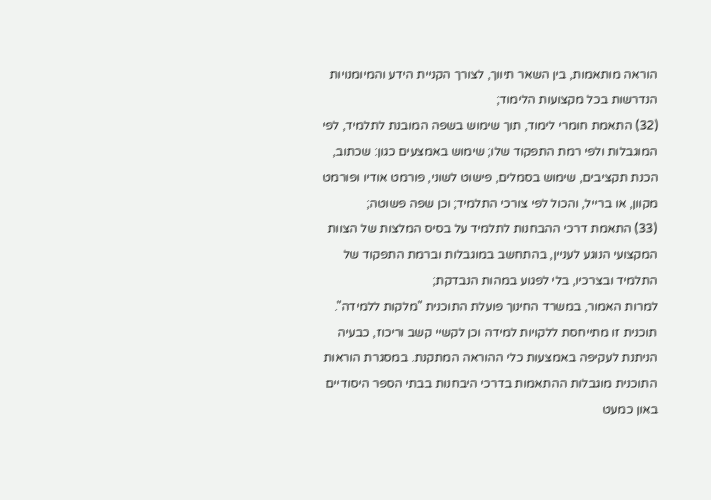הוראה מותאמות, בין השאר תיווך, לצורך הקניית הידע והמיומנויות הנדרשות בכל מקצועות הלימוד;
(32) התאמת חומרי לימוד, תוך שימוש בשפה המובנת לתלמיד, לפי המוגבלות ולפי רמת התפקוד שלו; שימוש באמצעים כגון: שכתוב, הכנת תקציבים, שימוש בסמלים, פישוט לשוני, פורמט אודיו ופורמט מקוון, או ברייל, והכול לפי צורכי התלמיד; וכן שפה פשוטה;
(33) התאמת דרכי ההבחנות לתלמיד על בסיס המלצות של הצוות המקצועי הנוגע לעניין, בהתחשב במוגבלות וברמת התפקוד של התלמיד ובצרכיו, בלי לפגוע במהות הנבדקת;
למרות האמור, במשרד החינוך פועלת התוכנית "מלקות ללמידה". תוכנית זו מתייחסת ללקויות למידה וכן לקשיי קשב וריכוז, כבעיה הניתנת לעקיפה באמצעות כלי ההוראה המתקנת. במסגרת הוראות התוכנית מוגבלות ההתאמות בדרכי היבחנות בבתי הספר היסודיים באון כמעט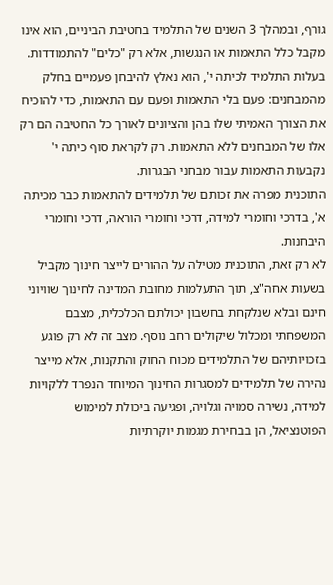גורף, ובמהלך 3 השנים של התלמיד בחטיבת הביניים, הוא אינו מקבל כלל התאמות או הנגשות, אלא רק "כלים" להתמודדות. בעלות התלמיד לכיתה י', הוא נאלץ להיבחן פעמיים בחלק מהמבחנים: פעם בלי התאמות ופעם עם התאמות, כדי להוכיח את הצורך האמיתי שלו בהן והציונים לאורך כל החטיבה הם רק אלו של המבחנים ללא התאמות. רק לקראת סוף כיתה י' נקבעות התאמות עבור מבחני הבגרות.
התוכנית מפרה את זכותם של תלמידים להתאמות כבר מכיתה א', בדרכי וחומרי למידה, דרכי וחומרי הוראה, דרכי וחומרי היבחנות.
לא רק זאת, התוכנית מטילה על ההורים לייצר חינוך מקביל בשעות אחה"צ, תוך התעלמות מחובת המדינה לחינוך שוויוני חינם ובלא שנלקחת בחשבון יכולתם הכלכלית, מצבם המשפחתי ומכלול שיקולים רחב נוסף. מצב זה לא רק פוגע בזכויותיהם של התלמידים מכוח החוק והתקנות, אלא מייצר נהירה של תלמידים למסגרות החינוך המיוחד הנפרד ללקויות למידה, נשירה סמויה וגלויה, ופגיעה ביכולת למימוש הפוטנציאל, הן בבחירת מגמות יוקרתיות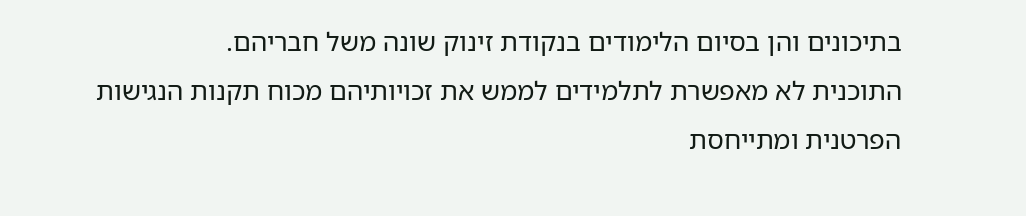בתיכונים והן בסיום הלימודים בנקודת זינוק שונה משל חבריהם.
התוכנית לא מאפשרת לתלמידים לממש את זכויותיהם מכוח תקנות הנגישות הפרטנית ומתייחסת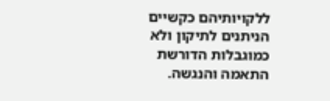ללקויותיהם כקשיים הניתנים לתיקון ולא כמוגבלות הדורשת התאמה והנגשה.